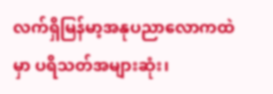လက်ရှိမြန်မာ့အနုပညာလောကထဲမှာ ပရိသတ်အများဆုံး၊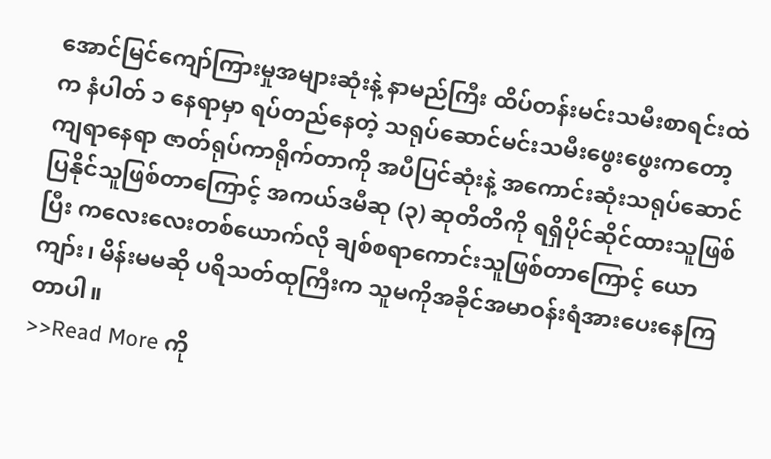အောင်မြင်ကျော်ကြားမှုအများဆုံးနဲ့ နာမည်ကြီး ထိပ်တန်းမင်းသမီးစာရင်းထဲက နံပါတ် ၁ နေရာမှာ ရပ်တည်နေတဲ့ သရုပ်ဆောင်မင်းသမီးဖွေးဖွေးကတော့ ကျရာနေရာ ဇာတ်ရုပ်ကာရိုက်တာကို အပီပြင်ဆုံးနဲ့ အကောင်းဆုံးသရုပ်ဆောင်ပြနိုင်သူဖြစ်တာကြောင့် အကယ်ဒမီဆု (၃) ဆုတိတိကို ရရှိပိုင်ဆိုင်ထားသူဖြစ်ပြီး ကလေးလေးတစ်ယောက်လို ချစ်စရာကောင်းသူဖြစ်တာကြောင့် ယောကျာ်း၊ မိန်းမမဆို ပရိသတ်ထုကြီးက သူမကိုအခိုင်အမာဝန်းရံအားပေးနေကြတာပါ။
>>Read More ကို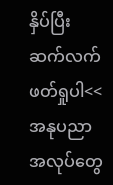နှိပ်ပြီး ဆက်လက်ဖတ်ရှုပါ<<
အနုပညာအလုပ်တွေ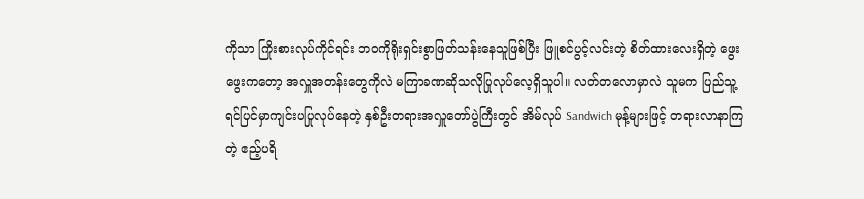ကိုသာ ကြိုးစားလုပ်ကိုင်ရင်း ဘ၀ကိုရိုးရှင်းစွာဖြတ်သန်းနေသူဖြစ်ပြီး ဖြူစင်ပွင့်လင်းတဲ့ စိတ်ထားလေးရှိတဲ့ ဖွေးဖွေးကတော့ အလှူအတန်းတွေကိုလဲ မကြာခဏဆိုသလိုပြုလုပ်လေ့ရှိသူပါ။ လတ်တလောမှာလဲ သူမက ပြည်သူ့ရင်ပြင်မှာကျင်းပပြုလုပ်နေတဲ့ နှစ်ဦးတရားအလှူတော်ပွဲကြီးတွင် အိမ်လုပ် Sandwich မုန့်များဖြင့် တရားလာနာကြတဲ့ ဧည့်ပရိ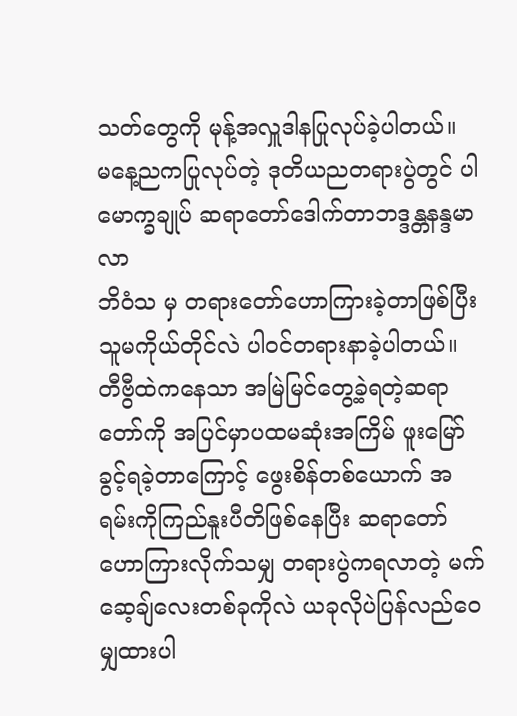သတ်တွေကို မုန့်အလှူဒါနပြုလုပ်ခဲ့ပါတယ်။
မနေ့ညကပြုလုပ်တဲ့ ဒုတိယညတရားပွဲတွင် ပါမောက္ခချုပ် ဆရာတော်ဒေါက်တာဘဒ္ဒန္တနန္ဒမာလာ
ဘိဝံသ မှ တရားတော်ဟောကြားခဲ့တာဖြစ်ပြီး သူမကိုယ်တိုင်လဲ ပါဝင်တရားနာခဲ့ပါတယ်။ တီဗွီထဲကနေသာ အမြဲမြင်တွေ့ခဲ့ရတဲ့ဆရာတော်ကို အပြင်မှာပထမဆုံးအကြိမ် ဖူးမြော်ခွင့်ရခဲ့တာကြောင့် ဖွေးစိန်တစ်ယောက် အရမ်းကိုကြည်နူးပီတိဖြစ်နေပြီး ဆရာတော်ဟောကြားလိုက်သမျှ တရားပွဲကရလာတဲ့ မက်ဆေ့ချ်လေးတစ်ခုကိုလဲ ယခုလိုပဲပြန်လည်ဝေမျှထားပါ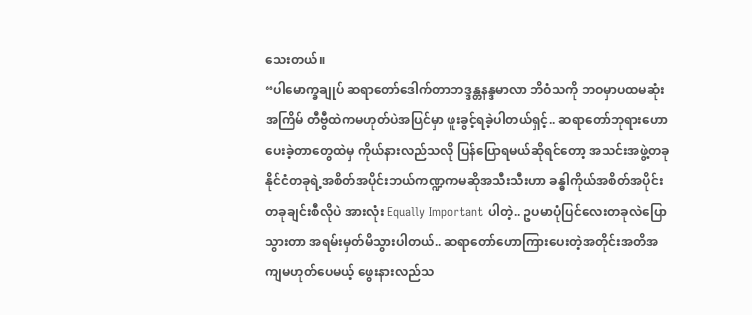သေးတယ်။
“ပါမောက္ခချုပ် ဆရာတော်ဒေါက်တာဘဒ္ဒန္တနန္ဒမာလာ ဘိဝံသကို ဘဝမှာပထမဆုံးအကြိမ် တီဗွီထဲကမဟုတ်ပဲအပြင်မှာ ဖူးခွင့်ရခဲ့ပါတယ်ရှင့်.. ဆရာတော်ဘုရားဟောပေးခဲ့တာတွေထဲမှ ကိုယ်နားလည်သလို ပြန်ပြောရမယ်ဆိုရင်တော့ အသင်းအဖွဲ့တခု နိုင်ငံတခုရဲ့အစိတ်အပိုင်းဘယ်ကဏ္ဍကမဆိုအသီးသီးဟာ ခန္ဓါကိုယ်အစိတ်အပိုင်းတခုချင်းစီလိုပဲ အားလုံး Equally Important ပါတဲ့.. ဥပမာပုံပြင်လေးတခုလဲပြောသွားတာ အရမ်းမှတ်မိသွားပါတယ်.. ဆရာတော်ဟောကြားပေးတဲ့အတိုင်းအတိအကျမဟုတ်ပေမယ့် ဖွေးနားလည်သ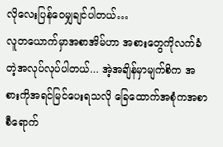လိုလေးပြန်ဝေမျှချင်ပါတယ်…
လူတယောက်မှာအစာအိမ်ဟာ အစားတွေကိုလက်ခံတဲ့အလုပ်လုပ်ပါတယ်... အဲ့အချိန်မှာမျက်စိက အစားကိုအရင်မြင်ပေးရသလို ခြေထောက်အစုံကအစာစီရောက်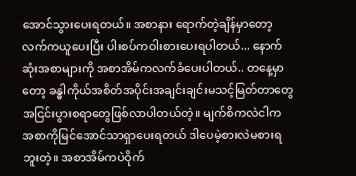အောင်သွားပေးရတယ်။ အစာနား ရောက်တဲ့ချိန်မှာတော့ လက်ကယူပေးပြီး ပါးစပ်ကဝါးစားပေးရပါတယ်... နောက်ဆုံးအစာများကို အစာအိမ်ကလက်ခံပေးပါတယ်.. တနေ့မှာတော့ ခန္ဓါကိုယ်အစိတ်အပိုင်းအချင်းချင်းမသင့်မြတ်တာတွေအငြင်းပွားစရာတွေဖြစ်လာပါတယ်တဲ့။ မျက်စိကလဲငါက အစာကိုမြင်အောင်သာရှာပေးရတယ် ဒါပေမဲ့စားလဲမစားရဘူးတဲ့။ အစာအိမ်ကပဲဝိုက်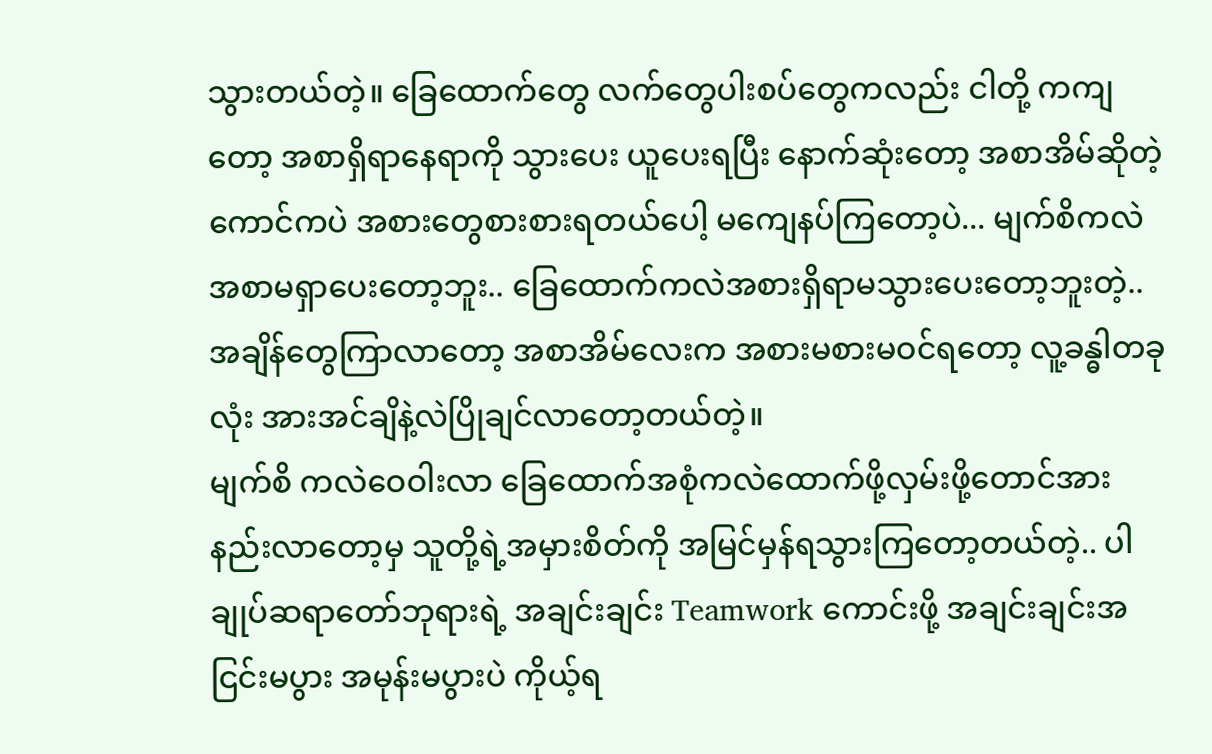သွားတယ်တဲ့။ ခြေထောက်တွေ လက်တွေပါးစပ်တွေကလည်း ငါတို့ ကကျတော့ အစာရှိရာနေရာကို သွားပေး ယူပေးရပြီး နောက်ဆုံးတော့ အစာအိမ်ဆိုတဲ့ကောင်ကပဲ အစားတွေစားစားရတယ်ပေါ့ မကျေနပ်ကြတော့ပဲ... မျက်စိကလဲ အစာမရှာပေးတော့ဘူး.. ခြေထောက်ကလဲအစားရှိရာမသွားပေးတော့ဘူးတဲ့.. အချိန်တွေကြာလာတော့ အစာအိမ်လေးက အစားမစားမဝင်ရတော့ လူ့ခန္ဓါတခုလုံး အားအင်ချိနဲ့လဲပြိုချင်လာတော့တယ်တဲ့။
မျက်စိ ကလဲဝေဝါးလာ ခြေထောက်အစုံကလဲထောက်ဖို့လှမ်းဖို့တောင်အားနည်းလာတော့မှ သူတို့ရဲ့အမှားစိတ်ကို အမြင်မှန်ရသွားကြတော့တယ်တဲ့.. ပါချုပ်ဆရာတော်ဘုရားရဲ့ အချင်းချင်း Teamwork ကောင်းဖို့ အချင်းချင်းအငြင်းမပွား အမုန်းမပွားပဲ ကိုယ့်ရ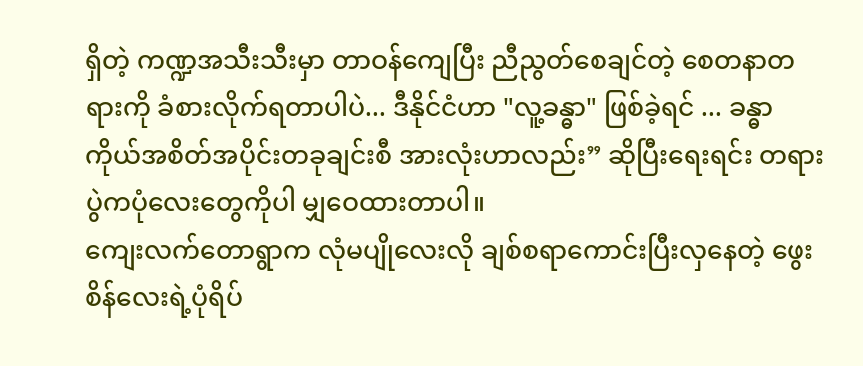ရှိတဲ့ ကဏ္ဍအသီးသီးမှာ တာဝန်ကျေပြီး ညီညွတ်စေချင်တဲ့ စေတနာတရားကို ခံစားလိုက်ရတာပါပဲ... ဒီနိုင်ငံဟာ "လူ့ခန္ဓာ" ဖြစ်ခဲ့ရင် ... ခန္ဓာကိုယ်အစိတ်အပိုင်းတခုချင်းစီ အားလုံးဟာလည်း” ဆိုပြီးရေးရင်း တရားပွဲကပုံလေးတွေကိုပါ မျှဝေထားတာပါ။
ကျေးလက်တောရွာက လုံမပျိုလေးလို ချစ်စရာကောင်းပြီးလှနေတဲ့ ဖွေးစိန်လေးရဲ့ပုံရိပ်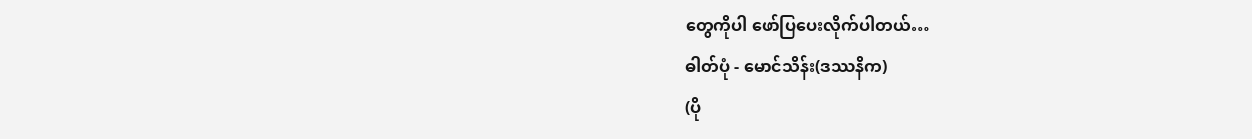တွေကိုပါ ဖော်ပြပေးလိုက်ပါတယ်…
ဓါတ်ပုံ - မောင်သိန်း(ဒဿနိက)
(ပို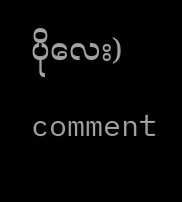ပိုလေး)
comment